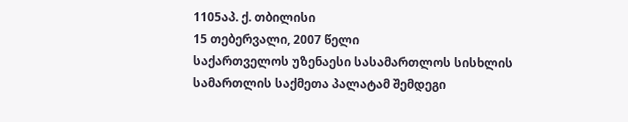1105აპ. ქ. თბილისი
15 თებერვალი, 2007 წელი
საქართველოს უზენაესი სასამართლოს სისხლის სამართლის საქმეთა პალატამ შემდეგი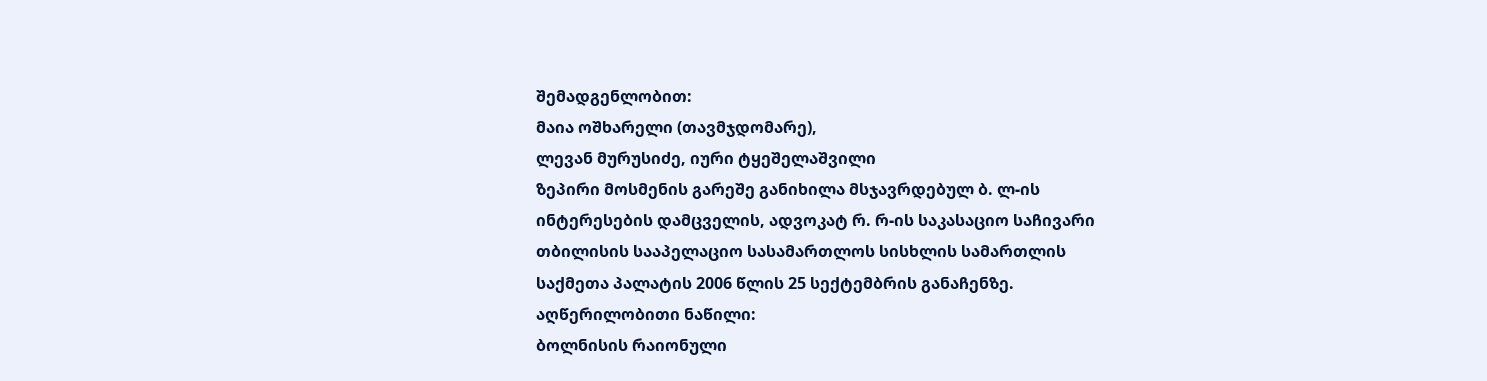შემადგენლობით:
მაია ოშხარელი (თავმჯდომარე),
ლევან მურუსიძე, იური ტყეშელაშვილი
ზეპირი მოსმენის გარეშე განიხილა მსჯავრდებულ ბ. ლ-ის ინტერესების დამცველის, ადვოკატ რ. რ-ის საკასაციო საჩივარი თბილისის სააპელაციო სასამართლოს სისხლის სამართლის საქმეთა პალატის 2006 წლის 25 სექტემბრის განაჩენზე.
აღწერილობითი ნაწილი:
ბოლნისის რაიონული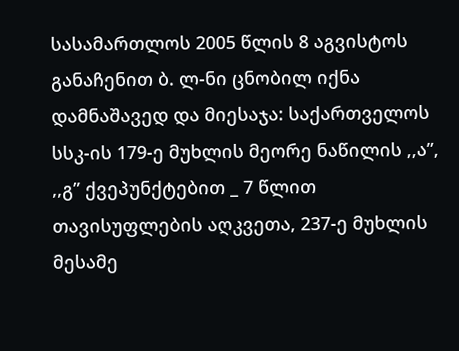სასამართლოს 2005 წლის 8 აგვისტოს განაჩენით ბ. ლ-ნი ცნობილ იქნა დამნაშავედ და მიესაჯა: საქართველოს სსკ-ის 179-ე მუხლის მეორე ნაწილის ,,ა”, ,,გ” ქვეპუნქტებით _ 7 წლით თავისუფლების აღკვეთა, 237-ე მუხლის მესამე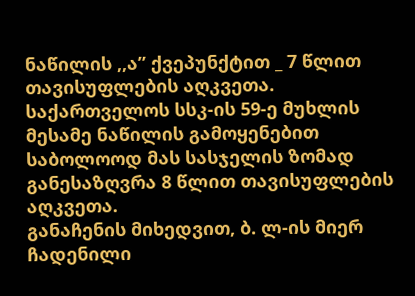ნაწილის ,,ა” ქვეპუნქტით _ 7 წლით თავისუფლების აღკვეთა. საქართველოს სსკ-ის 59-ე მუხლის მესამე ნაწილის გამოყენებით საბოლოოდ მას სასჯელის ზომად განესაზღვრა 8 წლით თავისუფლების აღკვეთა.
განაჩენის მიხედვით, ბ. ლ-ის მიერ ჩადენილი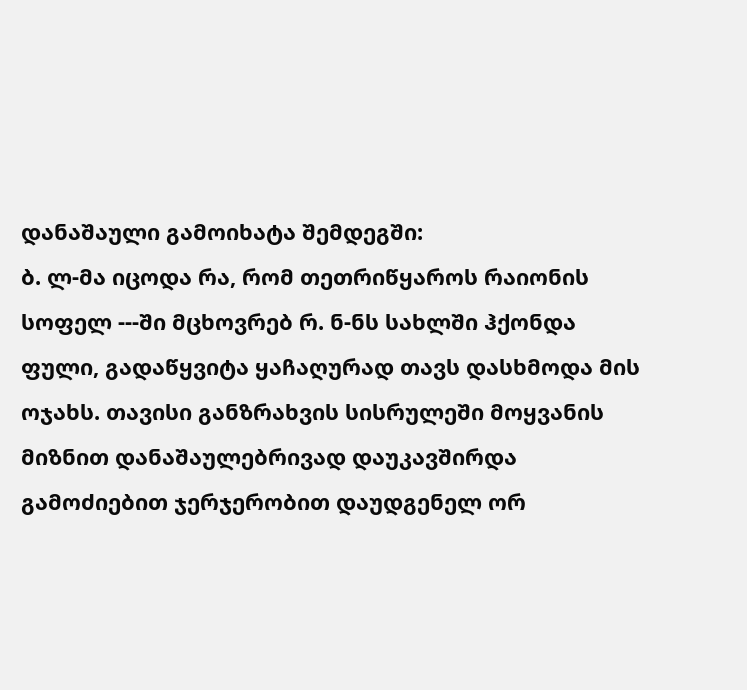დანაშაული გამოიხატა შემდეგში:
ბ. ლ-მა იცოდა რა, რომ თეთრიწყაროს რაიონის სოფელ ---ში მცხოვრებ რ. ნ-ნს სახლში ჰქონდა ფული, გადაწყვიტა ყაჩაღურად თავს დასხმოდა მის ოჯახს. თავისი განზრახვის სისრულეში მოყვანის მიზნით დანაშაულებრივად დაუკავშირდა გამოძიებით ჯერჯერობით დაუდგენელ ორ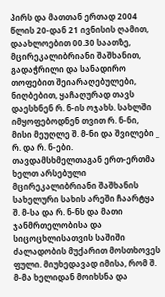პირს და მათთან ერთად 2004 წლის 20-დან 21 ივნისის ღამით, დაახლოებით 00.30 საათზე, მცირეკალიბრიანი შაშხანით, გადაჭრილი და სანადირო თოფებით შეიარაღებულები, ნიღბებით, ყაჩაღურად თავს დაესხნენ რ. ნ-ის ოჯახს. სახლში იმყოფებოდნენ თვით რ. ნ-ნი, მისი მეუღლე შ. მ-ნი და შვილები _ რ. და რ. ნ-ები. თავდამსხმელთაგან ერთ-ერთმა ხელთ არსებული მცირეკალიბრიანი შაშხანის სახელური სახის არეში ჩაარტყა შ. მ-სა და რ. ნ-ნს და მათი ჯანმრთელობისა და სიცოცხლისათვის საშიში ძალადობის მუქარით მოსთხოვეს ფული. მიუხედავად იმისა, რომ შ. მ-მა ხელიდან მოიხსნა და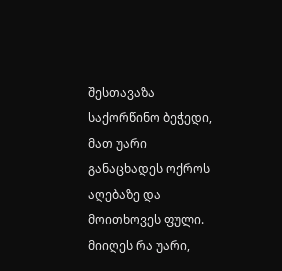შესთავაზა საქორწინო ბეჭედი, მათ უარი განაცხადეს ოქროს აღებაზე და მოითხოვეს ფული. მიიღეს რა უარი,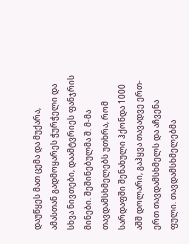დაუწყეს მათ ცემა და მუქარა, ამასთან გადმოყარეს ჭურჭელი და სხვა ნივთები, დაამტვრიეს ფანჯრის მინები. შეშინებულმა შ. მ-მა თავდამსხმელებს უთხრა, რომ სარდაფში შენახული ჰქონდა 1000 აშშ დოლარი, გაჰყვა თავადვე ერთ-ერთ თავდამსხმელს და აჩვენა ფული. თავდამსხმელებმა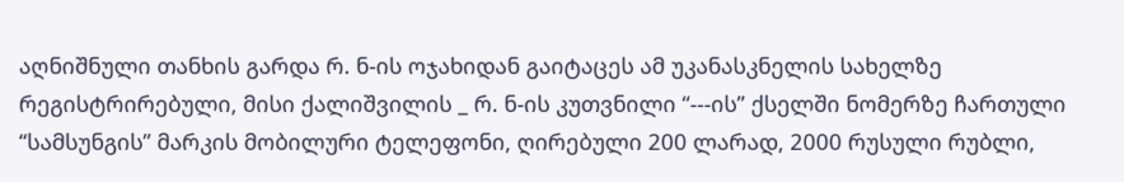აღნიშნული თანხის გარდა რ. ნ-ის ოჯახიდან გაიტაცეს ამ უკანასკნელის სახელზე რეგისტრირებული, მისი ქალიშვილის _ რ. ნ-ის კუთვნილი “---ის” ქსელში ნომერზე ჩართული “სამსუნგის” მარკის მობილური ტელეფონი, ღირებული 200 ლარად, 2000 რუსული რუბლი,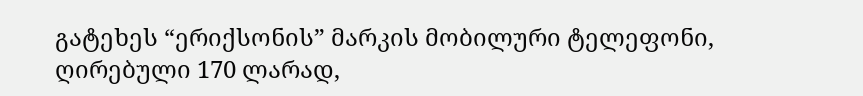გატეხეს “ერიქსონის” მარკის მობილური ტელეფონი, ღირებული 170 ლარად,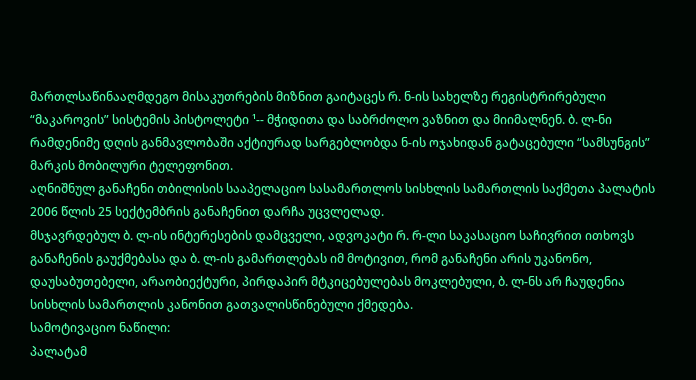მართლსაწინააღმდეგო მისაკუთრების მიზნით გაიტაცეს რ. ნ-ის სახელზე რეგისტრირებული “მაკაროვის” სისტემის პისტოლეტი ¹-- მჭიდითა და საბრძოლო ვაზნით და მიიმალნენ. ბ. ლ-ნი რამდენიმე დღის განმავლობაში აქტიურად სარგებლობდა ნ-ის ოჯახიდან გატაცებული “სამსუნგის” მარკის მობილური ტელეფონით.
აღნიშნულ განაჩენი თბილისის სააპელაციო სასამართლოს სისხლის სამართლის საქმეთა პალატის 2006 წლის 25 სექტემბრის განაჩენით დარჩა უცვლელად.
მსჯავრდებულ ბ. ლ-ის ინტერესების დამცველი, ადვოკატი რ. რ-ლი საკასაციო საჩივრით ითხოვს განაჩენის გაუქმებასა და ბ. ლ-ის გამართლებას იმ მოტივით, რომ განაჩენი არის უკანონო, დაუსაბუთებელი, არაობიექტური, პირდაპირ მტკიცებულებას მოკლებული, ბ. ლ-ნს არ ჩაუდენია სისხლის სამართლის კანონით გათვალისწინებული ქმედება.
სამოტივაციო ნაწილი:
პალატამ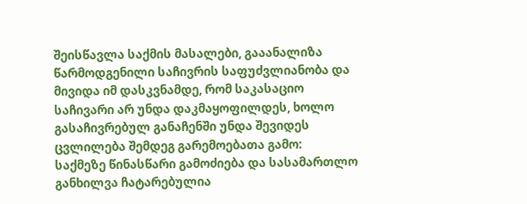შეისწავლა საქმის მასალები, გააანალიზა წარმოდგენილი საჩივრის საფუძვლიანობა და მივიდა იმ დასკვნამდე, რომ საკასაციო საჩივარი არ უნდა დაკმაყოფილდეს, ხოლო გასაჩივრებულ განაჩენში უნდა შევიდეს ცვლილება შემდეგ გარემოებათა გამო:
საქმეზე წინასწარი გამოძიება და სასამართლო განხილვა ჩატარებულია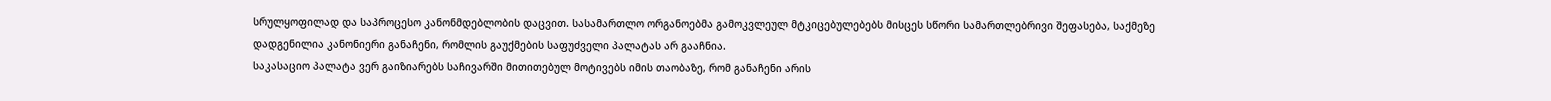სრულყოფილად და საპროცესო კანონმდებლობის დაცვით. სასამართლო ორგანოებმა გამოკვლეულ მტკიცებულებებს მისცეს სწორი სამართლებრივი შეფასება, საქმეზე დადგენილია კანონიერი განაჩენი, რომლის გაუქმების საფუძველი პალატას არ გააჩნია.
საკასაციო პალატა ვერ გაიზიარებს საჩივარში მითითებულ მოტივებს იმის თაობაზე, რომ განაჩენი არის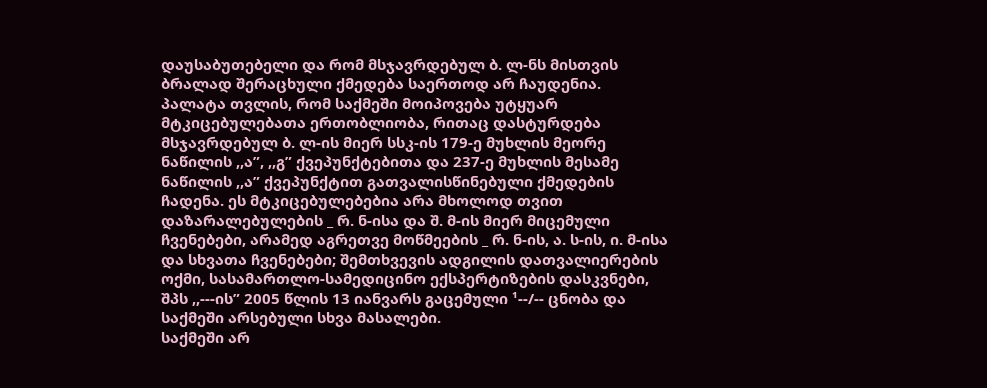დაუსაბუთებელი და რომ მსჯავრდებულ ბ. ლ-ნს მისთვის ბრალად შერაცხული ქმედება საერთოდ არ ჩაუდენია.
პალატა თვლის, რომ საქმეში მოიპოვება უტყუარ მტკიცებულებათა ერთობლიობა, რითაც დასტურდება მსჯავრდებულ ბ. ლ-ის მიერ სსკ-ის 179-ე მუხლის მეორე ნაწილის ,,ა”, ,,გ” ქვეპუნქტებითა და 237-ე მუხლის მესამე ნაწილის ,,ა” ქვეპუნქტით გათვალისწინებული ქმედების ჩადენა. ეს მტკიცებულებებია არა მხოლოდ თვით დაზარალებულების _ რ. ნ-ისა და შ. მ-ის მიერ მიცემული ჩვენებები, არამედ აგრეთვე მოწმეების _ რ. ნ-ის, ა. ს-ის, ი. მ-ისა და სხვათა ჩვენებები; შემთხვევის ადგილის დათვალიერების ოქმი, სასამართლო-სამედიცინო ექსპერტიზების დასკვნები, შპს ,,---ის” 2005 წლის 13 იანვარს გაცემული ¹--/-- ცნობა და საქმეში არსებული სხვა მასალები.
საქმეში არ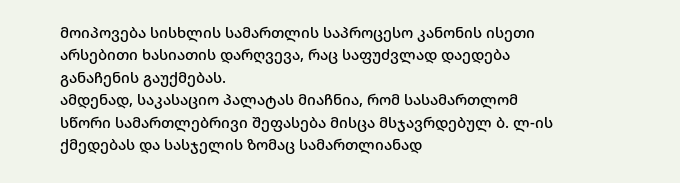მოიპოვება სისხლის სამართლის საპროცესო კანონის ისეთი არსებითი ხასიათის დარღვევა, რაც საფუძვლად დაედება განაჩენის გაუქმებას.
ამდენად, საკასაციო პალატას მიაჩნია, რომ სასამართლომ სწორი სამართლებრივი შეფასება მისცა მსჯავრდებულ ბ. ლ-ის ქმედებას და სასჯელის ზომაც სამართლიანად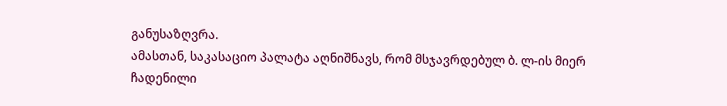განუსაზღვრა.
ამასთან, საკასაციო პალატა აღნიშნავს, რომ მსჯავრდებულ ბ. ლ-ის მიერ ჩადენილი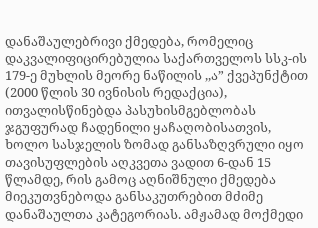დანაშაულებრივი ქმედება, რომელიც დაკვალიფიცირებულია საქართველოს სსკ-ის 179-ე მუხლის მეორე ნაწილის ,,ა” ქვეპუნქტით (2000 წლის 30 ივნისის რედაქცია), ითვალისწინებდა პასუხისმგებლობას ჯგუფურად ჩადენილი ყაჩაღობისათვის, ხოლო სასჯელის ზომად განსაზღვრული იყო თავისუფლების აღკვეთა ვადით 6-დან 15 წლამდე, რის გამოც აღნიშნული ქმედება მიეკუთვნებოდა განსაკუთრებით მძიმე დანაშაულთა კატეგორიას. ამჟამად მოქმედი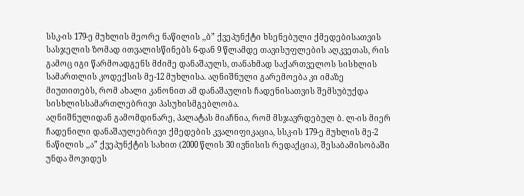სსკ-ის 179-ე მუხლის მეორე ნაწილის ,,ბ” ქვეპუნქტი ხსენებული ქმედებისათვის სასჯელის ზომად ითვალისწინებს 6-დან 9 წლამდე თავისუფლების აღკვეთას, რის გამოც იგი წარმოადგენს მძიმე დანაშაულს, თანახმად საქართველოს სისხლის სამართლის კოდექსის მე-12 მუხლისა. აღნიშნული გარემოება კი იმაზე მიუთითებს, რომ ახალი კანონით ამ დანაშაულის ჩადენისათვის შემსუბუქდა სისხლისსამართლებრივი პასუხისმგებლობა.
აღნიშნულიდან გამომდინარე, პალატას მიაჩნია, რომ მსჯავრდებულ ბ. ლ-ის მიერ ჩადენილი დანაშაულებრივი ქმედების კვალიფიკაცია, სსკ-ის 179-ე მუხლის მე-2 ნაწილის ,,ა” ქვეპუნქტის სახით (2000 წლის 30 ივნისის რედაქცია), შესაბამისობაში უნდა მოვიდეს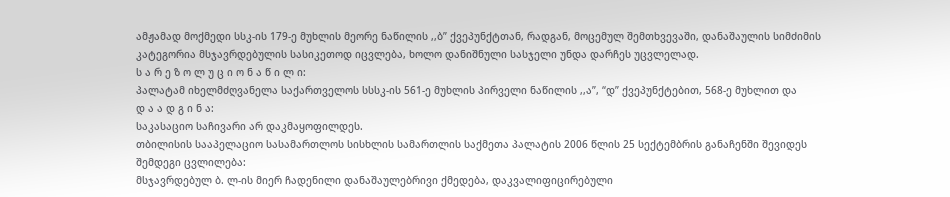ამჟამად მოქმედი სსკ-ის 179-ე მუხლის მეორე ნაწილის ,,ბ” ქვეპუნქტთან, რადგან, მოცემულ შემთხვევაში, დანაშაულის სიმძიმის კატეგორია მსჯავრდებულის სასიკეთოდ იცვლება, ხოლო დანიშნული სასჯელი უნდა დარჩეს უცვლელად.
ს ა რ ე ზ ო ლ უ ც ი ო ნ ა წ ი ლ ი:
პალატამ იხელმძღვანელა საქართველოს სსსკ-ის 561-ე მუხლის პირველი ნაწილის ,,ა”, “დ” ქვეპუნქტებით, 568-ე მუხლით და
დ ა ა დ გ ი ნ ა:
საკასაციო საჩივარი არ დაკმაყოფილდეს.
თბილისის სააპელაციო სასამართლოს სისხლის სამართლის საქმეთა პალატის 2006 წლის 25 სექტემბრის განაჩენში შევიდეს შემდეგი ცვლილება:
მსჯავრდებულ ბ. ლ-ის მიერ ჩადენილი დანაშაულებრივი ქმედება, დაკვალიფიცირებული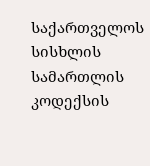საქართველოს სისხლის სამართლის კოდექსის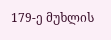179-ე მუხლის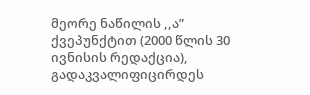მეორე ნაწილის ,,ა” ქვეპუნქტით (2000 წლის 30 ივნისის რედაქცია), გადაკვალიფიცირდეს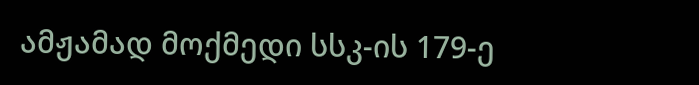ამჟამად მოქმედი სსკ-ის 179-ე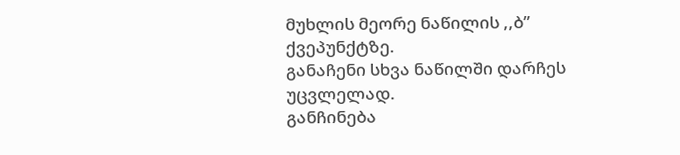მუხლის მეორე ნაწილის ,,ბ” ქვეპუნქტზე.
განაჩენი სხვა ნაწილში დარჩეს უცვლელად.
განჩინება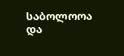საბოლოოა და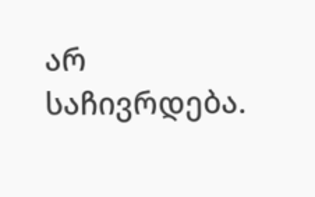არ საჩივრდება.